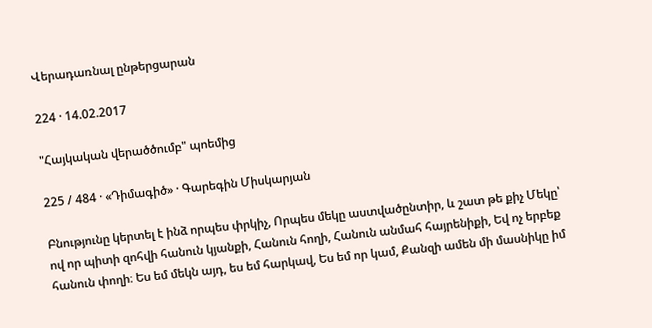Վերադառնալ ընթերցարան

224 · 14.02.2017

"Հայկական վերածծումբ" պոեմից

225 / 484 · «Դիմագիծ» · Գարեգին Միսկարյան

Բնությունը կերտել է ինձ որպես փրկիչ, Որպես մեկը աստվածընտիր, և շատ թե քիչ Մեկը՝ ով որ պիտի զոհվի հանուն կյանքի, Հանուն հողի, Հանուն անմահ հայրենիքի, Եվ ոչ երբեք հանուն փողի։ Ես եմ մեկն այդ, ես եմ հարկավ, Ես եմ որ կամ, Քանզի ամեն մի մասնիկը իմ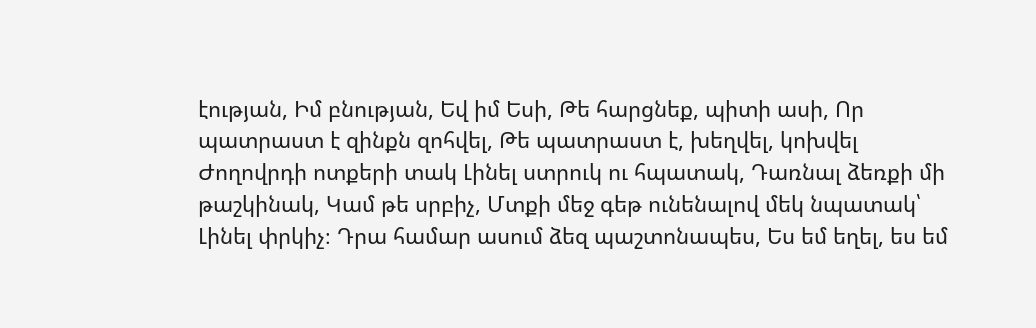էության, Իմ բնության, Եվ իմ Եսի, Թե հարցնեք, պիտի ասի, Որ պատրաստ է զինքն զոհվել, Թե պատրաստ է, խեղվել, կոխվել Ժողովրդի ոտքերի տակ Լինել ստրուկ ու հպատակ, Դառնալ ձեռքի մի թաշկինակ, Կամ թե սրբիչ, Մտքի մեջ գեթ ունենալով մեկ նպատակ՝ Լինել փրկիչ։ Դրա համար ասում ձեզ պաշտոնապես, Ես եմ եղել, ես եմ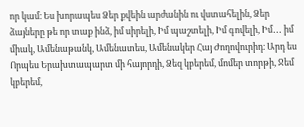որ կամ։ Ես խորապես Ձեր քվեին արժանին ու վստահելին, Ձեր ձայները թե որ տաք ինձ, իմ սիրելի, Իմ պաշտելի, Իմ գովելի, Իմ․․․ իմ միակ, Ամենաթանկ, Ամենատես, Ամենակեր Հայ Ժողովուրիդ։ Արդ ես Որպես Երախտապարտ մի հայորդի, Ձեզ կբերեմ, մոմեր տորթի, Ջեմ կբերեմ,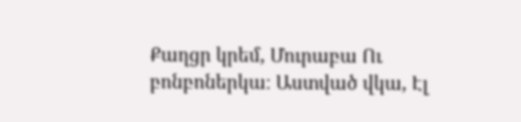Քաղցր կրեմ, Մուրաբա Ու բոնբոներկա։ Աստված վկա, Էլ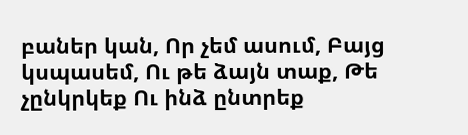բաներ կան, Որ չեմ ասում, Բայց կսպասեմ, Ու թե ձայն տաք, Թե չընկրկեք Ու ինձ ընտրեք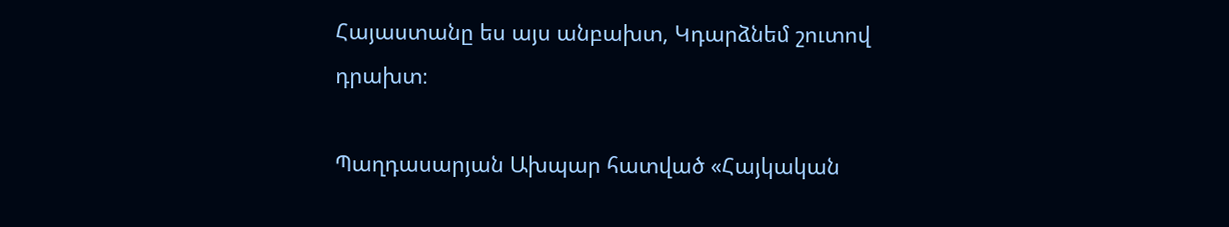Հայաստանը ես այս անբախտ, Կդարձնեմ շուտով դրախտ։

Պաղդասարյան Ախպար հատված «Հայկական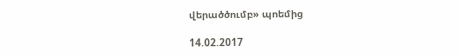վերածծումբ» պոեմից

14.02.2017